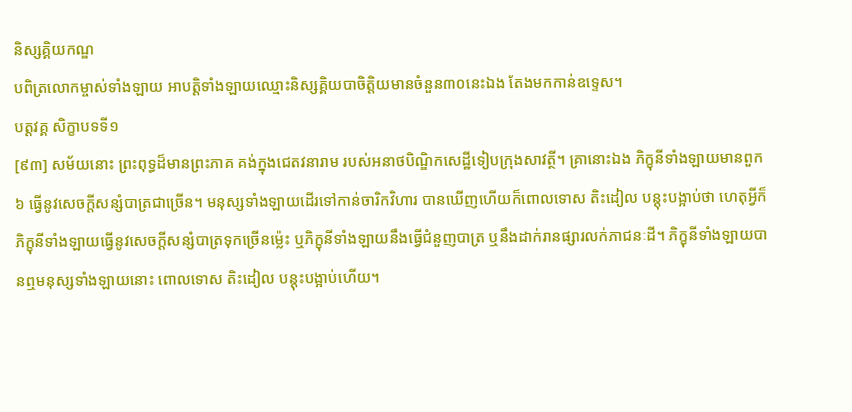និស្សគ្គិយកណ្ឌ
បពិត្រលោកម្ចាស់ទាំងឡាយ អាបត្តិទាំងឡាយឈ្មោះនិស្សគ្គិយបាចិត្តិយមានចំនួន៣០នេះឯង តែងមកកាន់ឧទ្ទេស។
បត្តវគ្គ សិក្ខាបទទី១
[៩៣] សម័យនោះ ព្រះពុទ្ធដ៏មានព្រះភាគ គង់ក្នុងជេតវនារាម របស់អនាថបិណ្ឌិកសេដ្ឋីទៀបក្រុងសាវត្ថី។ គ្រានោះឯង ភិក្ខុនីទាំងឡាយមានពួក៦ ធ្វើនូវសេចក្តីសន្សំបាត្រជាច្រើន។ មនុស្សទាំងឡាយដើរទៅកាន់ចារិកវិហារ បានឃើញហើយក៏ពោលទោស តិះដៀល បន្តុះបង្អាប់ថា ហេតុអ្វីក៏ភិក្ខុនីទាំងឡាយធ្វើនូវសេចក្តីសន្សំបាត្រទុកច្រើនម្ល៉េះ ឬភិក្ខុនីទាំងឡាយនឹងធ្វើជំនួញបាត្រ ឬនឹងដាក់រានផ្សារលក់ភាជនៈដី។ ភិក្ខុនីទាំងឡាយបានឮមនុស្សទាំងឡាយនោះ ពោលទោស តិះដៀល បន្តុះបង្អាប់ហើយ។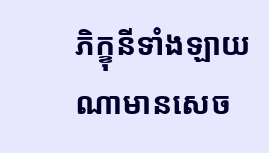ភិក្ខុនីទាំងឡាយណាមានសេច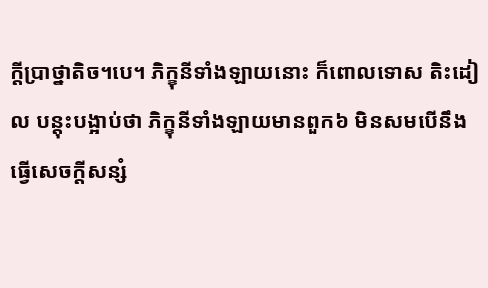ក្តីប្រាថ្នាតិច។បេ។ ភិក្ខុនីទាំងឡាយនោះ ក៏ពោលទោស តិះដៀល បន្តុះបង្អាប់ថា ភិក្ខុនីទាំងឡាយមានពួក៦ មិនសមបើនឹងធ្វើសេចក្តីសន្សំ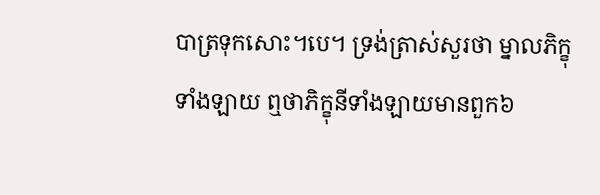បាត្រទុកសោះ។បេ។ ទ្រង់ត្រាស់សួរថា ម្នាលភិក្ខុទាំងឡាយ ឮថាភិក្ខុនីទាំងឡាយមានពួក៦